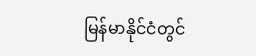မြန်မာနိုင်ငံတွင်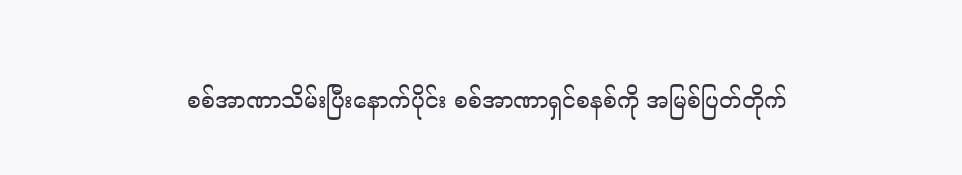စစ်အာဏာသိမ်းပြီးနောက်ပိုင်း စစ်အာဏာရှင်စနစ်ကို အမြစ်ပြတ်တိုက်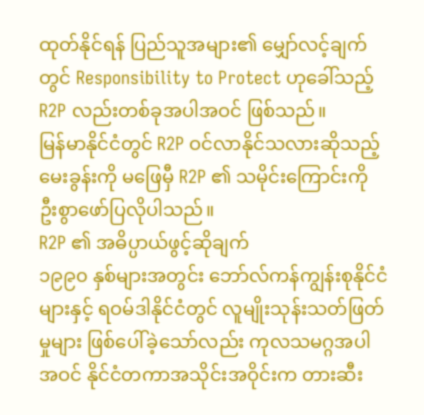ထုတ်နိုင်ရန် ပြည်သူအများ၏ မျှော်လင့်ချက်တွင် Responsibility to Protect ဟုခေါ်သည့် R2P လည်းတစ်ခုအပါအဝင် ဖြစ်သည်။
မြန်မာနိုင်ငံတွင် R2P ဝင်လာနိုင်သလားဆိုသည့် မေးခွန်းကို မဖြေမှီ R2P ၏ သမိုင်းကြောင်းကို ဦးစွာဖော်ပြလိုပါသည်။
R2P ၏ အဓိပ္ပာယ်ဖွင့်ဆိုချက်
၁၉၉၀ နှစ်များအတွင်း ဘော်လ်ကန်ကျွန်းစုနိုင်ငံများနှင့် ရဝမ်ဒါနိုင်ငံတွင် လူမျိုးသုန်းသတ်ဖြတ်မှုများ ဖြစ်ပေါ်ခဲ့သော်လည်း ကုလသမဂ္ဂအပါအဝင် နိုင်ငံတကာအသိုင်းအဝိုင်းက တားဆီး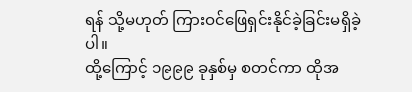ရန် သို့မဟုတ် ကြားဝင်ဖြေရှင်းနိုင်ခဲ့ခြင်းမရှိခဲ့ပါ။
ထို့ကြောင့် ၁၉၉၉ ခုနှစ်မှ စတင်ကာ ထိုအ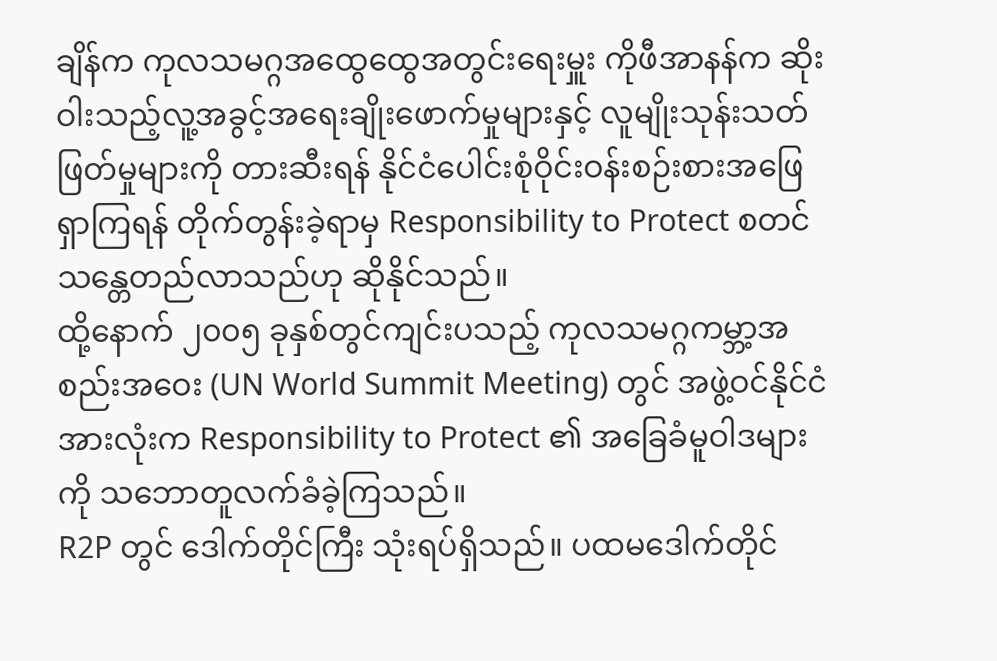ချိန်က ကုလသမဂ္ဂအထွေထွေအတွင်းရေးမှူး ကိုဖီအာနန်က ဆိုးဝါးသည့်လူ့အခွင့်အရေးချိုးဖောက်မှုများနှင့် လူမျိုးသုန်းသတ်ဖြတ်မှုများကို တားဆီးရန် နိုင်ငံပေါင်းစုံဝိုင်းဝန်းစဉ်းစားအဖြေရှာကြရန် တိုက်တွန်းခဲ့ရာမှ Responsibility to Protect စတင်သန္တေတည်လာသည်ဟု ဆိုနိုင်သည်။
ထို့နောက် ၂၀၀၅ ခုနှစ်တွင်ကျင်းပသည့် ကုလသမဂ္ဂကမ္ဘာ့အစည်းအဝေး (UN World Summit Meeting) တွင် အဖွဲ့ဝင်နိုင်ငံအားလုံးက Responsibility to Protect ၏ အခြေခံမူဝါဒများကို သဘောတူလက်ခံခဲ့ကြသည်။
R2P တွင် ဒေါက်တိုင်ကြီး သုံးရပ်ရှိသည်။ ပထမဒေါက်တိုင်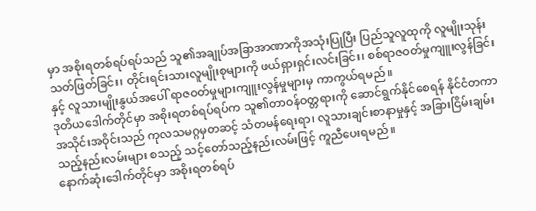မှာ အစိုးရတစ်ရပ်ရပ်သည် သူ၏အချုပ်အခြာအာဏာကိုအသုံးပြုပြီး ပြည်သူလူထုကို လူမျိုးသုန်းသတ်ဖြတ်ခြင်း၊ တိုင်းရင်းသားလူမျိုးစုများကို ဖယ်ရှားရှင်းလင်းခြင်း၊ စစ်ရာဇဝတ်မှုကျူးလွန်ခြင်းနှင့် လူသားမျိုးနွယ်အပေါ် ရာဇဝတ်မှုများကျူးလွန်မှုများမှ ကာကွယ်ရမည်။
ဒုတိယဒေါက်တိုင်မှာ အစိုးရတစ်ရပ်ရပ်က သူ၏တာဝန်ဝတ္တရားကို ဆောင်ရွက်နိုင်စေရန် နိုင်ငံတကာအသိုင်းအဝိုင်းသည် ကုလသမဂ္ဂမှတဆင့် သံတမန်ရေးရာ၊ လူသားချင်းစာနာမှုနှင့် အခြားငြိမ်းချမ်းသည့်နည်းလမ်းများ စသည့် သင့်တော်သည့်နည်းလမ်းဖြင့် ကူညီပေးရမည်။
နောက်ဆုံးဒေါက်တိုင်မှာ အစိုးရတစ်ရပ်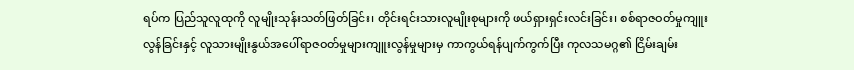ရပ်က ပြည်သူလူထုကို လူမျိုးသုန်းသတ်ဖြတ်ခြင်း၊ တိုင်းရင်းသားလူမျိုးစုများကို ဖယ်ရှားရှင်းလင်းခြင်း၊ စစ်ရာဇဝတ်မှုကျူးလွန်ခြင်းနှင့် လူသားမျိုးနွယ်အပေါ်ရာဇဝတ်မှုများကျူးလွန်မှုများမှ ကာကွယ်ရန်ပျက်ကွက်ပြီး ကုလသမဂ္ဂ၏ ငြိမ်းချမ်း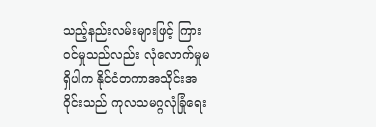သည့်နည်းလမ်းများဖြင့် ကြားဝင်မှုသည်လည်း လုံလောက်မှုမရှိပါက နိုင်ငံတကာအသိုင်းအဝိုင်းသည် ကုလသမဂ္ဂလုံခြုံရေး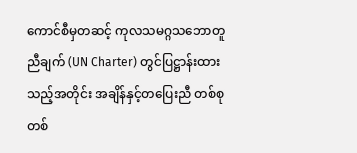ကောင်စီမှတဆင့် ကုလသမဂ္ဂသဘောတူညီချက် (UN Charter) တွင်ပြဋ္ဌာန်းထားသည့်အတိုင်း အချိန်နှင့်တပြေးညီ တစ်စုတစ်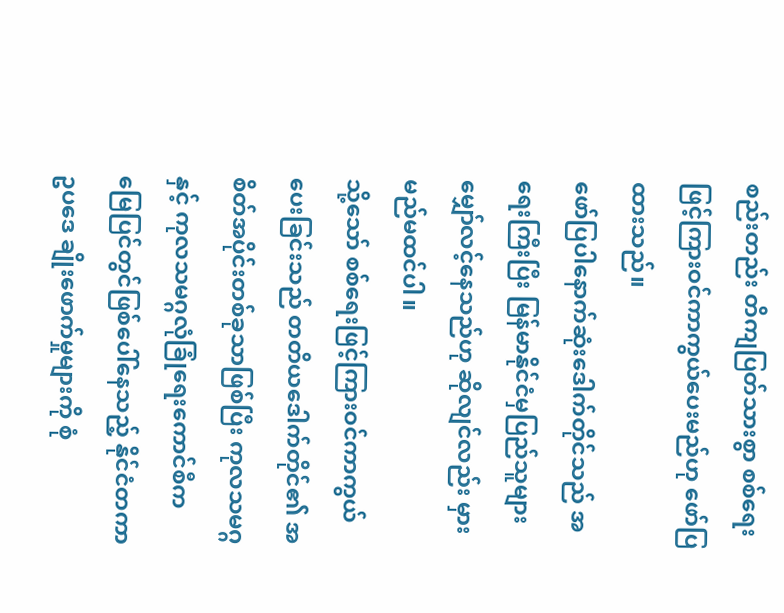စည်းတည်း တိကျပြတ်သားစွာ စစ်ရေးဖြင့်ကြားဝင်ကာကွယ်ပေးမည်ဟု ဖော်ပြထားသည်။
ဖော်ပြပါနောက်ဆုံးဒေါက်တိုင်သည် အရေးကြီးပြီး မြန်မာနိုင်ငံမှပြည်သူများ မျှော်လင့်နေသည်ဟု ဆိုလျင်လည်း မှားမည်မထင်ပါ။
သို့သော် စစ်ရေးဖြင့်ကြားဝင်ကာကွယ်ပေးခြင်းသည် တတိယဒေါက်တိုင်၏ အစိတ်အပိုင်းတစ်ခုသာဖြစ်ပြီး ကုလသမဂ္ဂနှင့် ကုလသမဂ္ဂလုံခြုံရေးကောင်စီက မြေပြင်တွင်ဖြစ်ပေါ်နေသည့် နိုင်ငံတကာဥပဒေ ချိုးဖောက်မှုများကို စုံ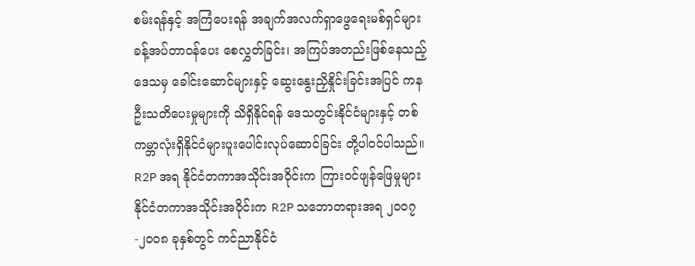စမ်းရန်နှင့် အကြံပေးရန် အချက်အလက်ရှာဖွေရေးမစ်ရှင်များ ခန့်အပ်တာဝန်ပေး စေလွှတ်ခြင်း၊ အကြပ်အတည်းဖြစ်နေသည့်ဒေသမှ ခေါင်းဆောင်များနှင့် ဆွေးနွေးညှိနှိုင်းခြင်းအပြင် ကနဦးသတိပေးမှုများကို သိရှိနိုင်ရန် ဒေသတွင်းနိုင်ငံများနှင့် တစ်ကမ္ဘာလုံးရှိနိုင်ငံများပူးပေါင်းလုပ်ဆောင်ခြင်း တို့ပါဝင်ပါသည်။
R2P အရ နိုင်ငံတကာအသိုင်းအဝိုင်းက ကြားဝင်ဖျန်ဖြေမှုများ
နိုင်ငံတကာအသိုင်းအဝိုင်းက R2P သဘောတရားအရ ၂၀၀၇-၂၀၀၈ ခုနှစ်တွင် ကင်ညာနိုင်ငံ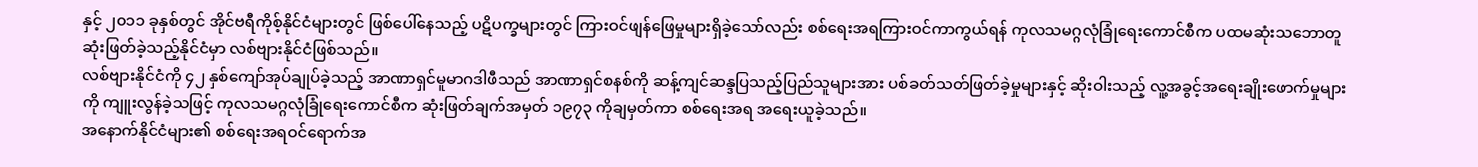နှင့် ၂၀၁၁ ခုနှစ်တွင် အိုင်ဗရီကိုစ့်နိုင်ငံများတွင် ဖြစ်ပေါ်နေသည့် ပဋိပက္ခများတွင် ကြားဝင်ဖျန်ဖြေမှုများရှိခဲ့သော်လည်း စစ်ရေးအရကြားဝင်ကာကွယ်ရန် ကုလသမဂ္ဂလုံခြုံရေးကောင်စီက ပထမဆုံးသဘောတူဆုံးဖြတ်ခဲ့သည့်နိုင်ငံမှာ လစ်ဗျားနိုင်ငံဖြစ်သည်။
လစ်ဗျားနိုင်ငံကို ၄၂ နှစ်ကျော်အုပ်ချုပ်ခဲ့သည့် အာဏာရှင်မူမာဂဒါဖီသည် အာဏာရှင်စနစ်ကို ဆန့်ကျင်ဆန္ဒပြသည့်ပြည်သူများအား ပစ်ခတ်သတ်ဖြတ်ခဲ့မှုများနှင့် ဆိုးဝါးသည့် လူ့အခွင့်အရေးချိုးဖောက်မှုများကို ကျူးလွန်ခဲ့သဖြင့် ကုလသမဂ္ဂလုံခြုံရေးကောင်စီက ဆုံးဖြတ်ချက်အမှတ် ၁၉၇၃ ကိုချမှတ်ကာ စစ်ရေးအရ အရေးယူခဲ့သည်။
အနောက်နိုင်ငံများ၏ စစ်ရေးအရဝင်ရောက်အ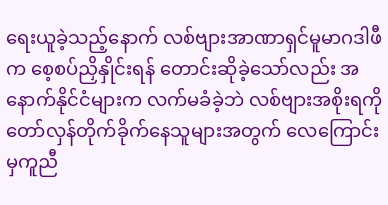ရေးယူခဲ့သည့်နောက် လစ်ဗျားအာဏာရှင်မူမာဂဒါဖီက စေ့စပ်ညှိနှိုင်းရန် တောင်းဆိုခဲ့သော်လည်း အနောက်နိုင်ငံများက လက်မခံခဲ့ဘဲ လစ်ဗျားအစိုးရကို တော်လှန်တိုက်ခိုက်နေသူများအတွက် လေကြောင်းမှကူညီ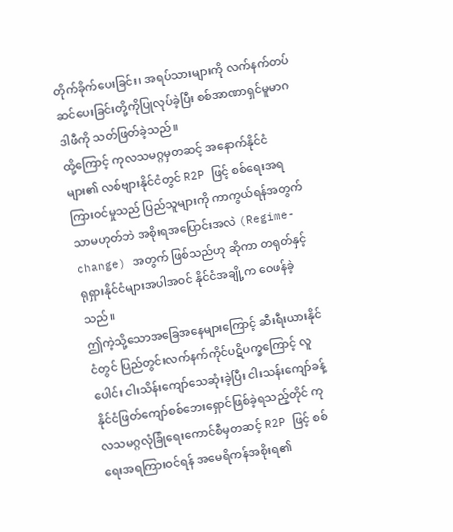တိုက်ခိုက်ပေးခြင်း၊ အရပ်သားများကို လက်နက်တပ်ဆင်ပေးခြင်းတို့ကိုပြုလုပ်ခဲ့ပြီး စစ်အာဏာရှင်မူမာဂဒါဖီကို သတ်ဖြတ်ခဲ့သည်။
ထို့ကြောင့် ကုလသမဂ္ဂမှတဆင့် အနောက်နိုင်ငံများ၏ လစ်ဗျားနိုင်ငံတွင် R2P ဖြင့် စစ်ရေးအရကြားဝင်မှုသည် ပြည်သူများကို ကာကွယ်ရန်အတွက်သာမဟုတ်ဘဲ အစိုးရအပြောင်းအလဲ (Regime-change) အတွက် ဖြစ်သည်ဟု ဆိုကာ တရုတ်နှင့် ရုရှားနိုင်ငံများအပါအဝင် နိုင်ငံအချို့က ဝေဖန်ခဲ့သည်။
ဤကဲ့သို့သောအခြေအနေများကြောင့် ဆီးရီးယားနိုင်ငံတွင် ပြည်တွင်းလက်နက်ကိုင်ပဋိပက္ခကြောင့် လူပေါင်း ငါးသိန်းကျော်သေဆုံးခဲ့ပြီး ငါးသန်းကျော်ခန့်နိုင်ငံဖြတ်ကျော်စစ်ဘေးရှောင်ဖြစ်ခဲ့ရသည့်တိုင် ကုလသမဂ္ဂလုံခြုံရေးကောင်စီမှတဆင့် R2P ဖြင့် စစ်ရေးအရကြားဝင်ရန် အမေရိကန်အစိုးရ၏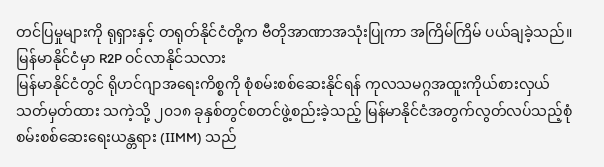တင်ပြမှုများကို ရုရှားနှင့် တရုတ်နိုင်ငံတို့က ဗီတိုအာဏာအသုံးပြုကာ အကြိမ်ကြိမ် ပယ်ချခဲ့သည်။
မြန်မာနိုင်ငံမှာ R2P ဝင်လာနိုင်သလား
မြန်မာနိုင်ငံတွင် ရိုဟင်ဂျာအရေးကိစ္စကို စုံစမ်းစစ်ဆေးနိုင်ရန် ကုလသမဂ္ဂအထူးကိုယ်စားလှယ် သတ်မှတ်ထား သကဲ့သို့ ၂၀၁၈ ခုနှစ်တွင်စတင်ဖွဲ့စည်းခဲ့သည့် မြန်မာနိုင်ငံအတွက်လွတ်လပ်သည့်စုံစမ်းစစ်ဆေးရေးယန္တရား (IIMM) သည်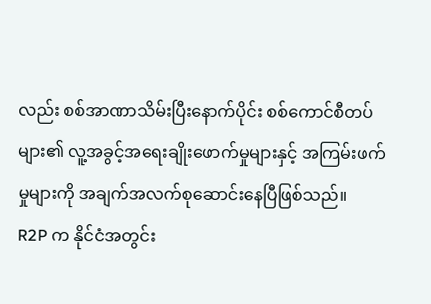လည်း စစ်အာဏာသိမ်းပြီးနောက်ပိုင်း စစ်ကောင်စီတပ်များ၏ လူ့အခွင့်အရေးချိုးဖောက်မှုများနှင့် အကြမ်းဖက်မှုများကို အချက်အလက်စုဆောင်းနေပြီဖြစ်သည်။
R2P က နိုင်ငံအတွင်း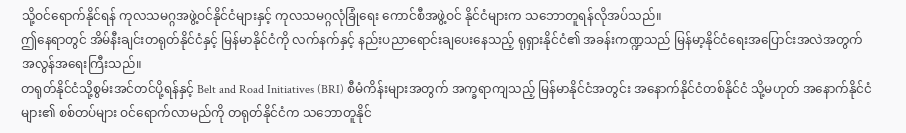သို့ဝင်ရောက်နိုင်ရန် ကုလသမဂ္ဂအဖွဲ့ဝင်နိုင်ငံများနှင့် ကုလသမဂ္ဂလုံခြုံရေး ကောင်စီအဖွဲ့ဝင် နိုင်ငံများက သဘောတူရန်လိုအပ်သည်။
ဤနေရာတွင် အိမ်နီးချင်းတရုတ်နိုင်ငံနှင့် မြန်မာနိုင်ငံကို လက်နက်နှင့် နည်းပညာရောင်းချပေးနေသည့် ရုရှားနိုင်ငံ၏ အခန်းကဏ္ဍသည် မြန်မာ့နိုင်ငံရေးအပြောင်းအလဲအတွက် အလွန်အရေးကြီးသည်။
တရုတ်နိုင်ငံသို့စွမ်းအင်တင်ပို့ရန်နှင့် Belt and Road Initiatives (BRI) စီမံကိန်းများအတွက် အက္ခရာကျသည့် မြန်မာနိုင်ငံအတွင်း အနောက်နိုင်ငံတစ်နိုင်ငံ သို့မဟုတ် အနောက်နိုင်ငံများ၏ စစ်တပ်များ ဝင်ရောက်လာမည်ကို တရုတ်နိုင်ငံက သဘောတူနိုင်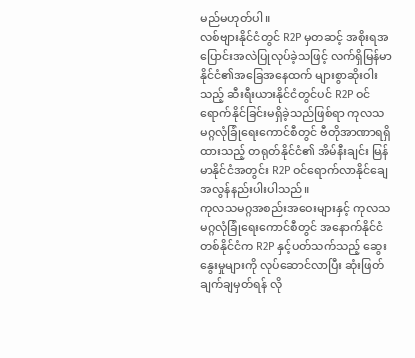မည်မဟုတ်ပါ။
လစ်ဗျားနိုင်ငံတွင် R2P မှတဆင့် အစိုးရအပြောင်းအလဲပြုလုပ်ခဲ့သဖြင့် လက်ရှိမြန်မာနိုင်ငံ၏အခြေအနေထက် များစွာဆိုးဝါးသည့် ဆီးရီးယားနိုင်ငံတွင်ပင် R2P ဝင်ရောက်နိုင်ခြင်းမရှိခဲ့သည်ဖြစ်ရာ ကုလသမဂ္ဂလုံခြုံရေးကောင်စီတွင် ဗီတိုအာဏာရရှိထားသည့် တရုတ်နိုင်ငံ၏ အိမ်နီးချင်း မြန်မာနိုင်ငံအတွင်း R2P ဝင်ရောက်လာနိုင်ချေ အလွန်နည်းပါးပါသည်။
ကုလသမဂ္ဂအစည်းအဝေးများနှင့် ကုလသမဂ္ဂလုံခြုံရေးကောင်စီတွင် အနောက်နိုင်ငံတစ်နိုင်ငံက R2P နှင့်ပတ်သက်သည့် ဆွေးနွေးမှုများကို လုပ်ဆောင်လာပြီး ဆုံးဖြတ်ချက်ချမှတ်ရန် လို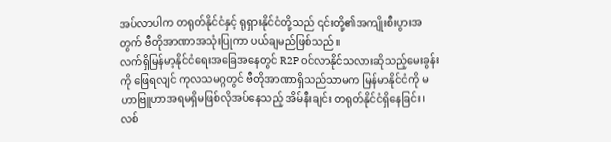အပ်လာပါက တရုတ်နိုင်ငံနှင့် ရုရှားနိုင်ငံတို့သည် ၎င်းတို့၏အကျိုးစီးပွားအတွက် ဗီတိုအာဏာအသုံးပြုကာ ပယ်ချမည်ဖြစ်သည်။
လက်ရှိမြန်မာ့နိုင်ငံရေးအခြေအနေတွင် R2P ဝင်လာနိုင်သလားဆိုသည့်မေးခွန်းကို ဖြေရလျင် ကုလသမဂ္ဂတွင် ဗီတိုအာဏာရှိသည်သာမက မြန်မာနိုင်ငံကို မဟာဗြူဟာအရမရှိမဖြစ်လိုအပ်နေသည့် အိမ်နီးချင်း တရုတ်နိုင်ငံရှိနေခြင်း၊ လစ်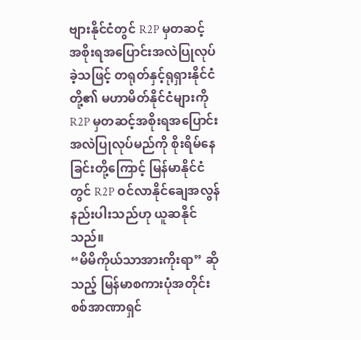ဗျားနိုင်ငံတွင် R2P မှတဆင့် အစိုးရအပြောင်းအလဲပြုလုပ်ခဲ့သဖြင့် တရုတ်နှင့်ရုရှားနိုင်ငံတို့၏ မဟာမိတ်နိုင်ငံများကို R2P မှတဆင့်အစိုးရအပြောင်းအလဲပြုလုပ်မည်ကို စိုးရိမ်နေခြင်းတို့ကြောင့် မြန်မာနိုင်ငံတွင် R2P ဝင်လာနိုင်ချေအလွန်နည်းပါးသည်ဟု ယူဆနိုင်သည်။
“မိမိကိုယ်သာအားကိုးရာ” ဆိုသည့် မြန်မာစကားပုံအတိုင်း စစ်အာဏာရှင်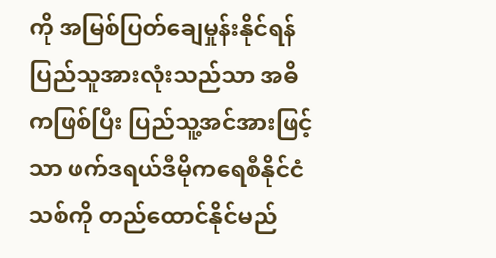ကို အမြစ်ပြတ်ချေမှုန်းနိုင်ရန် ပြည်သူအားလုံးသည်သာ အဓိကဖြစ်ပြီး ပြည်သူ့အင်အားဖြင့်သာ ဖက်ဒရယ်ဒီမိုကရေစီနိုင်ငံသစ်ကို တည်ထောင်နိုင်မည်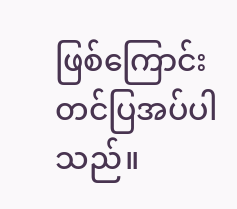ဖြစ်ကြောင်း တင်ပြအပ်ပါသည်။